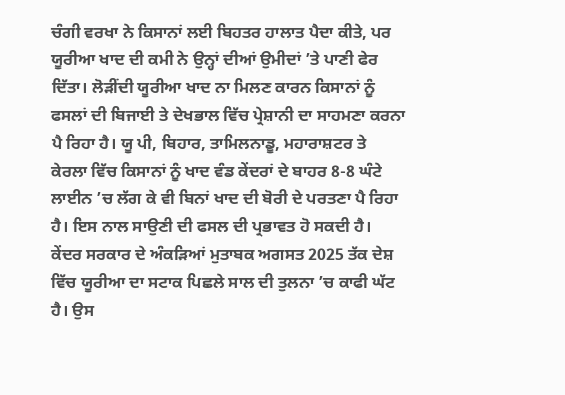ਚੰਗੀ ਵਰਖਾ ਨੇ ਕਿਸਾਨਾਂ ਲਈ ਬਿਹਤਰ ਹਾਲਾਤ ਪੈਦਾ ਕੀਤੇ, ਪਰ ਯੂਰੀਆ ਖਾਦ ਦੀ ਕਮੀ ਨੇ ਉਨ੍ਹਾਂ ਦੀਆਂ ਉਮੀਦਾਂ ’ਤੇ ਪਾਣੀ ਫੇਰ ਦਿੱਤਾ। ਲੋੜੀਂਦੀ ਯੂਰੀਆ ਖਾਦ ਨਾ ਮਿਲਣ ਕਾਰਨ ਕਿਸਾਨਾਂ ਨੂੰ ਫਸਲਾਂ ਦੀ ਬਿਜਾਈ ਤੇ ਦੇਖਭਾਲ ਵਿੱਚ ਪ੍ਰੇਸ਼ਾਨੀ ਦਾ ਸਾਹਮਣਾ ਕਰਨਾ ਪੈ ਰਿਹਾ ਹੈ। ਯੂ ਪੀ, ਬਿਹਾਰ, ਤਾਮਿਲਨਾਡੂ, ਮਹਾਰਾਸ਼ਟਰ ਤੇ ਕੇਰਲਾ ਵਿੱਚ ਕਿਸਾਨਾਂ ਨੂੰ ਖਾਦ ਵੰਡ ਕੇਂਦਰਾਂ ਦੇ ਬਾਹਰ 8-8 ਘੰਟੇ ਲਾਈਨ ’ਚ ਲੱਗ ਕੇ ਵੀ ਬਿਨਾਂ ਖਾਦ ਦੀ ਬੋਰੀ ਦੇ ਪਰਤਣਾ ਪੈ ਰਿਹਾ ਹੈ। ਇਸ ਨਾਲ ਸਾਉਣੀ ਦੀ ਫਸਲ ਦੀ ਪ੍ਰਭਾਵਤ ਹੋ ਸਕਦੀ ਹੈ। ਕੇਂਦਰ ਸਰਕਾਰ ਦੇ ਅੰਕੜਿਆਂ ਮੁਤਾਬਕ ਅਗਸਤ 2025 ਤੱਕ ਦੇਸ਼ ਵਿੱਚ ਯੂਰੀਆ ਦਾ ਸਟਾਕ ਪਿਛਲੇ ਸਾਲ ਦੀ ਤੁਲਨਾ ’ਚ ਕਾਫੀ ਘੱਟ ਹੈ। ਉਸ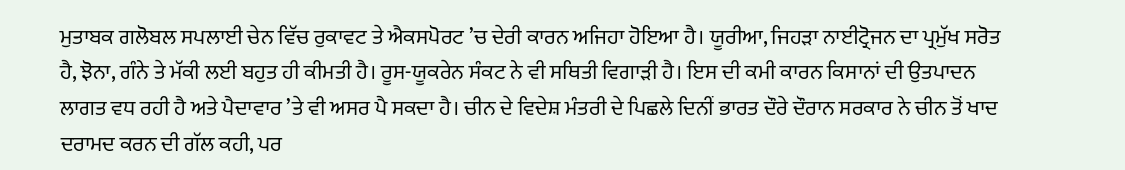ਮੁਤਾਬਕ ਗਲੋਬਲ ਸਪਲਾਈ ਚੇਨ ਵਿੱਚ ਰੁਕਾਵਟ ਤੇ ਐਕਸਪੋਰਟ ’ਚ ਦੇਰੀ ਕਾਰਨ ਅਜਿਹਾ ਹੋਇਆ ਹੈ। ਯੂਰੀਆ, ਜਿਹੜਾ ਨਾਈਟ੍ਰੋਜਨ ਦਾ ਪ੍ਰਮੁੱਖ ਸਰੋਤ ਹੈ, ਝੋਨਾ, ਗੰਨੇ ਤੇ ਮੱਕੀ ਲਈ ਬਹੁਤ ਹੀ ਕੀਮਤੀ ਹੈ। ਰੂਸ-ਯੂਕਰੇਨ ਸੰਕਟ ਨੇ ਵੀ ਸਥਿਤੀ ਵਿਗਾੜੀ ਹੈ। ਇਸ ਦੀ ਕਮੀ ਕਾਰਨ ਕਿਸਾਨਾਂ ਦੀ ਉਤਪਾਦਨ ਲਾਗਤ ਵਧ ਰਹੀ ਹੈ ਅਤੇ ਪੈਦਾਵਾਰ ’ਤੇ ਵੀ ਅਸਰ ਪੈ ਸਕਦਾ ਹੈ। ਚੀਨ ਦੇ ਵਿਦੇਸ਼ ਮੰਤਰੀ ਦੇ ਪਿਛਲੇ ਦਿਨੀਂ ਭਾਰਤ ਦੌਰੇ ਦੌਰਾਨ ਸਰਕਾਰ ਨੇ ਚੀਨ ਤੋਂ ਖਾਦ ਦਰਾਮਦ ਕਰਨ ਦੀ ਗੱਲ ਕਹੀ, ਪਰ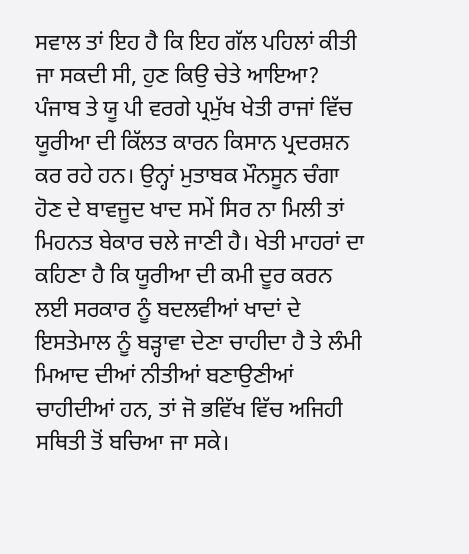ਸਵਾਲ ਤਾਂ ਇਹ ਹੈ ਕਿ ਇਹ ਗੱਲ ਪਹਿਲਾਂ ਕੀਤੀ ਜਾ ਸਕਦੀ ਸੀ, ਹੁਣ ਕਿਉ ਚੇਤੇ ਆਇਆ?
ਪੰਜਾਬ ਤੇ ਯੂ ਪੀ ਵਰਗੇ ਪ੍ਰਮੁੱਖ ਖੇਤੀ ਰਾਜਾਂ ਵਿੱਚ ਯੂਰੀਆ ਦੀ ਕਿੱਲਤ ਕਾਰਨ ਕਿਸਾਨ ਪ੍ਰਦਰਸ਼ਨ ਕਰ ਰਹੇ ਹਨ। ਉਨ੍ਹਾਂ ਮੁਤਾਬਕ ਮੌਨਸੂਨ ਚੰਗਾ ਹੋਣ ਦੇ ਬਾਵਜੂਦ ਖਾਦ ਸਮੇਂ ਸਿਰ ਨਾ ਮਿਲੀ ਤਾਂ ਮਿਹਨਤ ਬੇਕਾਰ ਚਲੇ ਜਾਣੀ ਹੈ। ਖੇਤੀ ਮਾਹਰਾਂ ਦਾ ਕਹਿਣਾ ਹੈ ਕਿ ਯੂਰੀਆ ਦੀ ਕਮੀ ਦੂਰ ਕਰਨ ਲਈ ਸਰਕਾਰ ਨੂੰ ਬਦਲਵੀਆਂ ਖਾਦਾਂ ਦੇ ਇਸਤੇਮਾਲ ਨੂੰ ਬੜ੍ਹਾਵਾ ਦੇਣਾ ਚਾਹੀਦਾ ਹੈ ਤੇ ਲੰਮੀ ਮਿਆਦ ਦੀਆਂ ਨੀਤੀਆਂ ਬਣਾਉਣੀਆਂ ਚਾਹੀਦੀਆਂ ਹਨ, ਤਾਂ ਜੋ ਭਵਿੱਖ ਵਿੱਚ ਅਜਿਹੀ ਸਥਿਤੀ ਤੋਂ ਬਚਿਆ ਜਾ ਸਕੇ।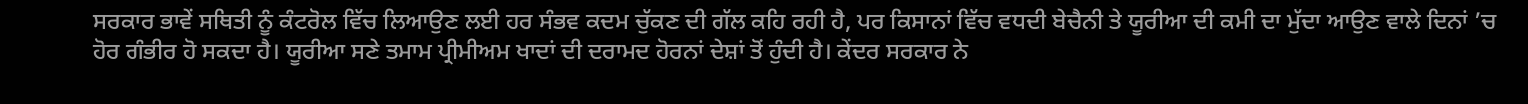ਸਰਕਾਰ ਭਾਵੇਂ ਸਥਿਤੀ ਨੂੰ ਕੰਟਰੋਲ ਵਿੱਚ ਲਿਆਉਣ ਲਈ ਹਰ ਸੰਭਵ ਕਦਮ ਚੁੱਕਣ ਦੀ ਗੱਲ ਕਹਿ ਰਹੀ ਹੈ, ਪਰ ਕਿਸਾਨਾਂ ਵਿੱਚ ਵਧਦੀ ਬੇਚੈਨੀ ਤੇ ਯੂਰੀਆ ਦੀ ਕਮੀ ਦਾ ਮੁੱਦਾ ਆਉਣ ਵਾਲੇ ਦਿਨਾਂ ’ਚ ਹੋਰ ਗੰਭੀਰ ਹੋ ਸਕਦਾ ਹੈ। ਯੂਰੀਆ ਸਣੇ ਤਮਾਮ ਪ੍ਰੀਮੀਅਮ ਖਾਦਾਂ ਦੀ ਦਰਾਮਦ ਹੋਰਨਾਂ ਦੇਸ਼ਾਂ ਤੋਂ ਹੁੰਦੀ ਹੈ। ਕੇਂਦਰ ਸਰਕਾਰ ਨੇ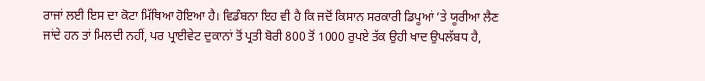ਰਾਜਾਂ ਲਈ ਇਸ ਦਾ ਕੋਟਾ ਮਿੱਥਿਆ ਹੋਇਆ ਹੈ। ਵਿਡੰਬਨਾ ਇਹ ਵੀ ਹੈ ਕਿ ਜਦੋਂ ਕਿਸਾਨ ਸਰਕਾਰੀ ਡਿਪੂਆਂ ’ਤੇ ਯੂਰੀਆ ਲੈਣ ਜਾਂਦੇ ਹਨ ਤਾਂ ਮਿਲਦੀ ਨਹੀਂ, ਪਰ ਪ੍ਰਾਈਵੇਟ ਦੁਕਾਨਾਂ ਤੋਂ ਪ੍ਰਤੀ ਬੋਰੀ 800 ਤੋਂ 1000 ਰੁਪਏ ਤੱਕ ਉਹੀ ਖਾਦ ਉਪਲੱਬਧ ਹੈ,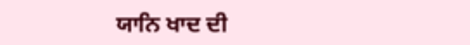ਯਾਨਿ ਖਾਦ ਦੀ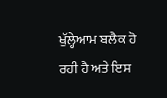ਖੁੱਲ੍ਹੇਆਮ ਬਲੈਕ ਹੋ ਰਹੀ ਹੈ ਅਤੇ ਇਸ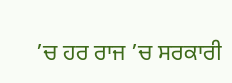’ਚ ਹਰ ਰਾਜ ’ਚ ਸਰਕਾਰੀ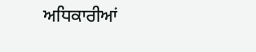ਅਧਿਕਾਰੀਆਂ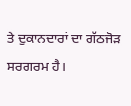ਤੇ ਦੁਕਾਨਦਾਰਾਂ ਦਾ ਗੱਠਜੋੜ ਸਰਗਰਮ ਹੈ।